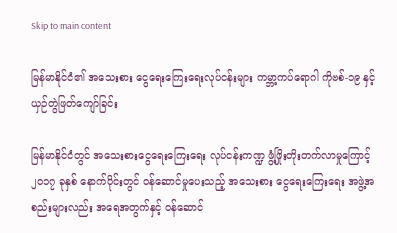Skip to main content

မြန်မာနိုင်ငံ၏ အသေးစား ငွေရေးကြေးရေးလုပ်ငန်းများ ကမ္ဘာ့ကပ်ရောဂါ ကိုဗစ်-၁၉ နှင့် ယှဉ်တွဲဖြတ်ကျော်ခြင်း

မြန်မာနိုင်ငံတွင် အသေးစားငွေရေးကြေးရေး လုပ်ငန်းကဏ္ဍ ဖွံ့ဖြိုးတိုးတက်လာမှုကြောင့် ၂၀၁၇ ခုနှစ် နောက်ပိုင်းတွင် ဝန်ဆောင်မှုပေးသည့် အသေးစား ငွေရေးကြေးရေး အဖွဲ့အစည်းများလည်း အရေအတွက်နှင့် ဝန်ဆောင်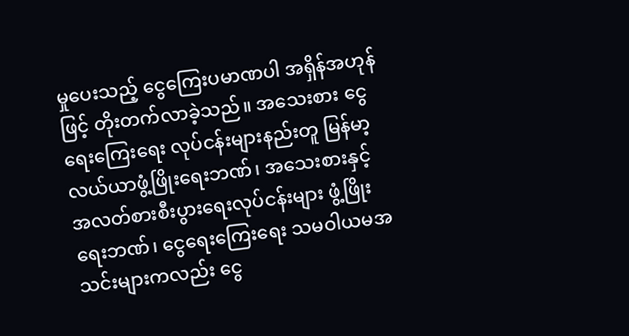မှုပေးသည့် ငွေကြေးပမာဏပါ အရှိန်အဟုန်ဖြင့် တိုးတက်လာခဲ့သည်။ အသေးစား ငွေရေးကြေးရေး လုပ်ငန်းများနည်းတူ မြန်မာ့လယ်ယာဖွံ့ဖြိုးရေးဘဏ်၊ အသေးစားနှင့် အလတ်စားစီးပွားရေးလုပ်ငန်းများ ဖွံ့ဖြိုးရေးဘဏ်၊ ငွေရေးကြေးရေး သမဝါယမအသင်းများကလည်း ငွေ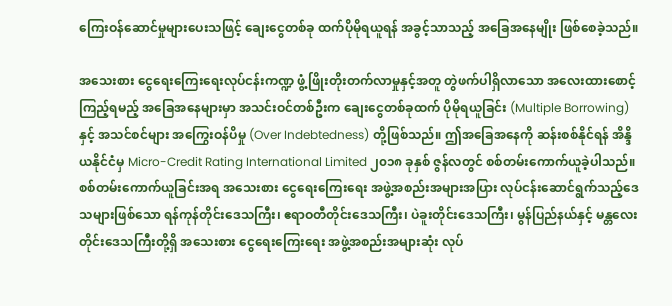ကြေးဝန်ဆောင်မှုများပေးသဖြင့် ချေးငွေတစ်ခု ထက်ပိုမိုရယူရန် အခွင့်သာသည့် အခြေအနေမျိုး ဖြစ်စေခဲ့သည်။

အသေးစား ငွေရေးကြေးရေးလုပ်ငန်းကဏ္ဍ ဖွံ့ဖြိုးတိုးတက်လာမှုနှင့်အတူ တွဲဖက်ပါရှိလာသော အလေးထားစောင့်ကြည့်ရမည့် အခြေအနေများမှာ အသင်းဝင်တစ်ဦးက ချေးငွေတစ်ခုထက် ပိုမိုရယူခြင်း (Multiple Borrowing) နှင့် အသင်စင်များ အကြွေးဝန်ပိမှု (Over Indebtedness) တို့ဖြစ်သည်။ ဤအခြေအနေကို ဆန်းစစ်နိုင်ရန် အိန္ဒိယနိုင်ငံမှ Micro-Credit Rating International Limited ၂၀၁၈ ခုနှစ် ဇွန်လတွင် စစ်တမ်းကောက်ယူခဲ့ပါသည်။ စစ်တမ်းကောက်ယူခြင်းအရ အသေးစား ငွေရေးကြေးရေး အဖွဲ့အစည်းအများအပြား လုပ်ငန်းဆောင်ရွက်သည့်ဒေသများဖြစ်သော ရန်ကုန်တိုင်းဒေသကြီး၊ ဧရာဝတီတိုင်းဒေသကြီး၊ ပဲခူးတိုင်းဒေသကြီး၊ မွန်ပြည်နယ်နှင့် မန္တလေးတိုင်းဒေသကြီးတို့ရှိ အသေးစား ငွေရေးကြေးရေး အဖွဲ့အစည်းအများဆုံး လုပ်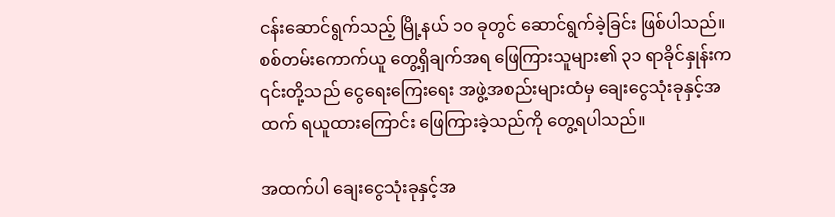ငန်းဆောင်ရွက်သည့် မြို့နယ် ၁၀ ခုတွင် ဆောင်ရွက်ခဲ့ခြင်း ဖြစ်ပါသည်။ စစ်တမ်းကောက်ယူ တွေ့ရှိချက်အရ ဖြေကြားသူများ၏ ၃၁ ရာခိုင်နှုန်းက ၎င်းတို့သည် ငွေရေးကြေးရေး အဖွဲ့အစည်းများထံမှ ချေးငွေသုံးခုနှင့်အထက် ရယူထားကြောင်း ဖြေကြားခဲ့သည်ကို တွေ့ရပါသည်။

အထက်ပါ ချေးငွေသုံးခုနှင့်အ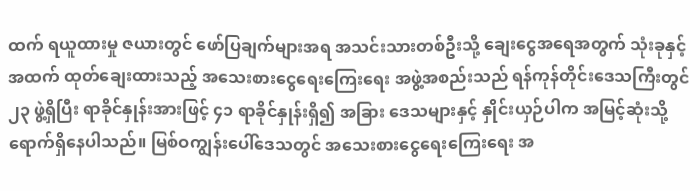ထက် ရယူထားမှု ဇယားတွင် ဖော်ပြချက်များအရ အသင်းသားတစ်ဦးသို့ ချေးငွေအရေအတွက် သုံးခုနှင့်အထက် ထုတ်ချေးထားသည့် အသေးစားငွေရေးကြေးရေး အဖွဲ့အစည်းသည် ရန်ကုန်တိုင်းဒေသကြီးတွင် ၂၃ ဖွဲ့ရှိပြီး ရာခိုင်နှုန်းအားဖြင့် ၄၁ ရာခိုင်နှုန်းရှိ၍ အခြား ဒေသများနှင့် နှိုင်းယှဉ်ပါက အမြင့်ဆုံးသို့ ရောက်ရှိနေပါသည်။ မြစ်ဝကျွန်းပေါ်ဒေသတွင် အသေးစားငွေရေးကြေးရေး အ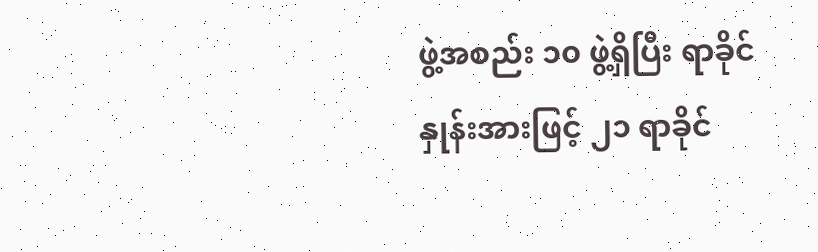ဖွဲ့အစည်း ၁၀ ဖွဲ့ရှိပြီး ရာခိုင်နှုန်းအားဖြင့် ၂၁ ရာခိုင်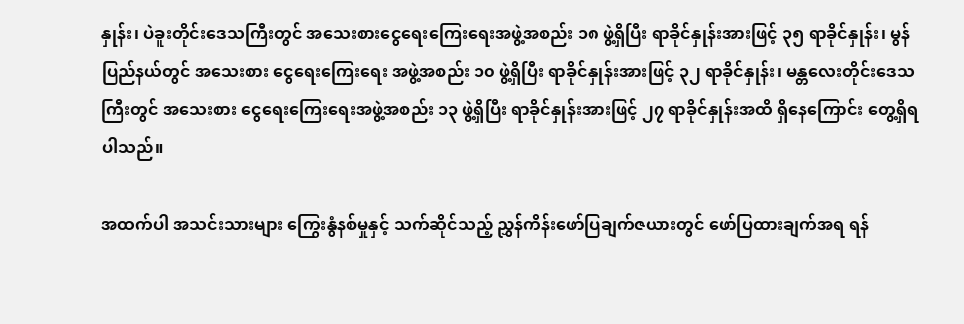နှုန်း၊ ပဲခူးတိုင်းဒေသကြီးတွင် အသေးစားငွေရေးကြေးရေးအဖွဲ့အစည်း ၁၈ ဖွဲ့ရှိပြီး ရာခိုင်နှုန်းအားဖြင့် ၃၅ ရာခိုင်နှုန်း၊ မွန်ပြည်နယ်တွင် အသေးစား ငွေရေးကြေးရေး အဖွဲ့အစည်း ၁၀ ဖွဲ့ရှိပြီး ရာခိုင်နှုန်းအားဖြင့် ၃၂ ရာခိုင်နှုန်း၊ မန္တလေးတိုင်းဒေသကြီးတွင် အသေးစား ငွေရေးကြေးရေးအဖွဲ့အစည်း ၁၃ ဖွဲ့ရှိပြီး ရာခိုင်နှုန်းအားဖြင့် ၂၇ ရာခိုင်နှုန်းအထိ ရှိနေကြောင်း တွေ့ရှိရပါသည်။

အထက်ပါ အသင်းသားများ ကြွေးနွံနစ်မှုနှင့် သက်ဆိုင်သည့် ညွှန်ကိန်းဖော်ပြချက်ဇယားတွင် ဖော်ပြထားချက်အရ ရန်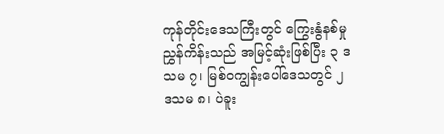ကုန်တိုင်းဒေသကြီးတွင် ကြွေးနွံနစ်မှုညွှန်ကိန်းသည် အမြင့်ဆုံးဖြစ်ပြီး ၃ ဒသမ ၇၊ မြစ်ဝကျွန်းပေါ်ဒေသတွင် ၂ ဒသမ ၈၊ ပဲခူး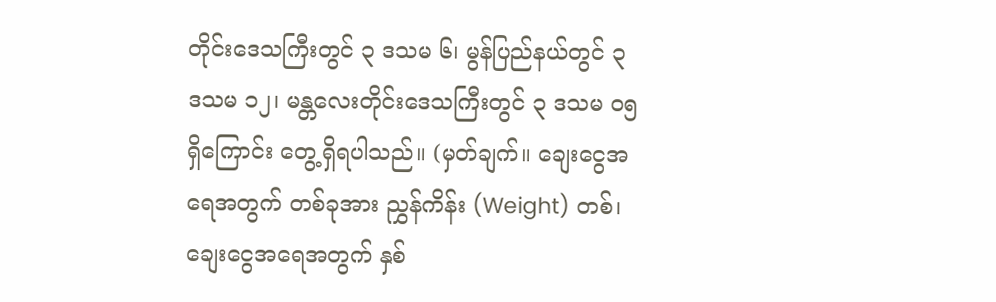တိုင်းဒေသကြီးတွင် ၃ ဒသမ ၆၊ မွန်ပြည်နယ်တွင် ၃ ဒသမ ၁၂၊ မန္တလေးတိုင်းဒေသကြီးတွင် ၃ ဒသမ ၀၅ ရှိကြောင်း တွေ့ရှိရပါသည်။ (မှတ်ချက်။ ချေးငွေအရေအတွက် တစ်ခုအား ညွှန်ကိန်း (Weight) တစ်၊ ချေးငွေအရေအတွက် နှစ်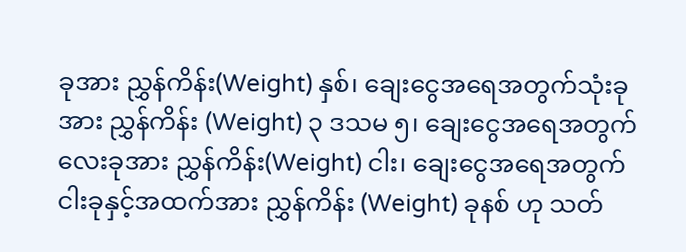ခုအား ညွှန်ကိန်း(Weight) နှစ်၊ ချေးငွေအရေအတွက်သုံးခုအား ညွှန်ကိန်း (Weight) ၃ ဒသမ ၅၊ ချေးငွေအရေအတွက် လေးခုအား ညွှန်ကိန်း(Weight) ငါး၊ ချေးငွေအရေအတွက် ငါးခုနှင့်အထက်အား ညွှန်ကိန်း (Weight) ခုနစ် ဟု သတ်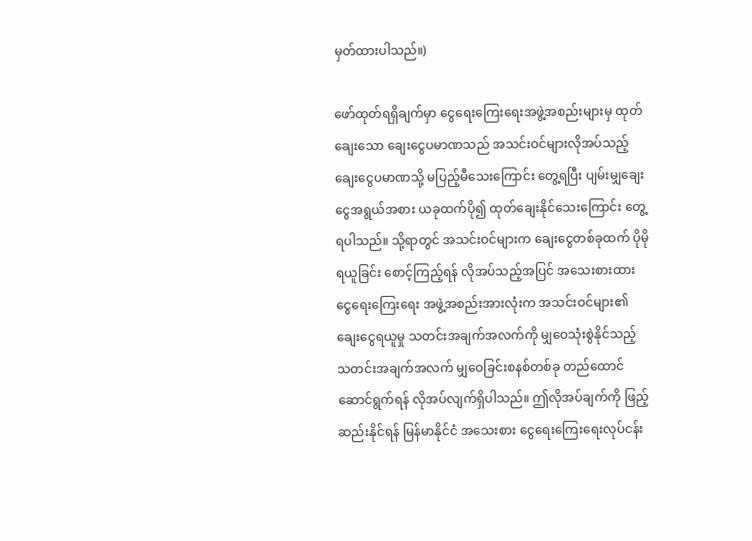မှတ်ထားပါသည်။)

ဖော်ထုတ်ရရှိချက်မှာ ငွေရေးကြေးရေးအဖွဲ့အစည်းများမှ ထုတ်ချေးသော ချေးငွေပမာဏသည် အသင်းဝင်များလိုအပ်သည့် ချေးငွေပမာဏသို့ မပြည့်မီသေးကြောင်း တွေ့ရပြီး ပျမ်းမျှချေးငွေအရွယ်အစား ယခုထက်ပို၍ ထုတ်ချေးနိုင်သေးကြောင်း တွေ့ရပါသည်။ သို့ရာတွင် အသင်းဝင်များက ချေးငွေတစ်ခုထက် ပိုမိုရယူခြင်း စောင့်ကြည့်ရန် လိုအပ်သည့်အပြင် အသေးစားထား ငွေရေးကြေးရေး အဖွဲ့အစည်းအားလုံးက အသင်းဝင်များ၏ ချေးငွေရယူမှု သတင်းအချက်အလက်ကို မျှဝေသုံးစွဲနိုင်သည့် သတင်းအချက်အလက် မျှဝေခြင်းစနစ်တစ်ခု တည်ထောင်ဆောင်ရွက်ရန် လိုအပ်လျက်ရှိပါသည်။ ဤလိုအပ်ချက်ကို ဖြည့်ဆည်းနိုင်ရန် မြန်မာနိုင်ငံ အသေးစား ငွေရေးကြေးရေးလုပ်ငန်း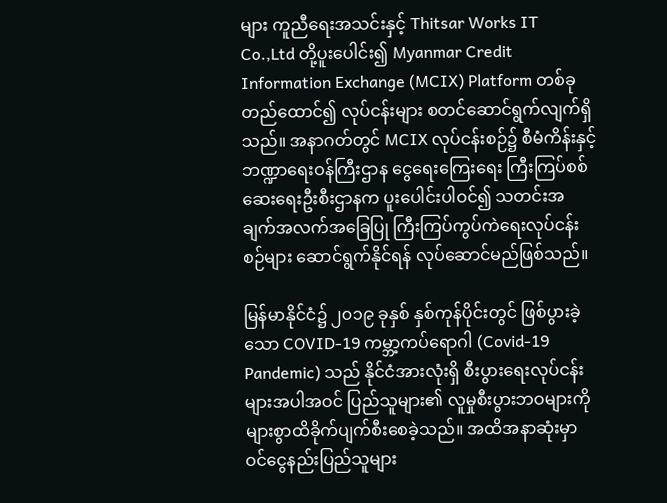များ ကူညီရေးအသင်းနှင့် Thitsar Works IT Co.,Ltd တို့ပူးပေါင်း၍ Myanmar Credit Information Exchange (MCIX) Platform တစ်ခုတည်ထောင်၍ လုပ်ငန်းများ စတင်ဆောင်ရွက်လျက်ရှိသည်။ အနာဂတ်တွင် MCIX လုပ်ငန်းစဉ်၌ စီမံကိန်းနှင့် ဘဏ္ဍာရေးဝန်ကြီးဌာန ငွေရေးကြေးရေး ကြီးကြပ်စစ်ဆေးရေးဦးစီးဌာနက ပူးပေါင်းပါဝင်၍ သတင်းအချက်အလက်အခြေပြု ကြီးကြပ်ကွပ်ကဲရေးလုပ်ငန်းစဉ်များ ဆောင်ရွက်နိုင်ရန် လုပ်ဆောင်မည်ဖြစ်သည်။

မြန်မာနိုင်ငံ၌ ၂၀၁၉ ခုနှစ် နှစ်ကုန်ပိုင်းတွင် ဖြစ်ပွားခဲ့သော COVID-19 ကမ္ဘာ့ကပ်ရောဂါ (Covid-19 Pandemic) သည် နိုင်ငံအားလုံးရှိ စီးပွားရေးလုပ်ငန်းများအပါအဝင် ပြည်သူများ၏ လူမှုစီးပွားဘဝများကို များစွာထိခိုက်ပျက်စီးစေခဲ့သည်။ အထိအနာဆုံးမှာ ဝင်ငွေနည်းပြည်သူများ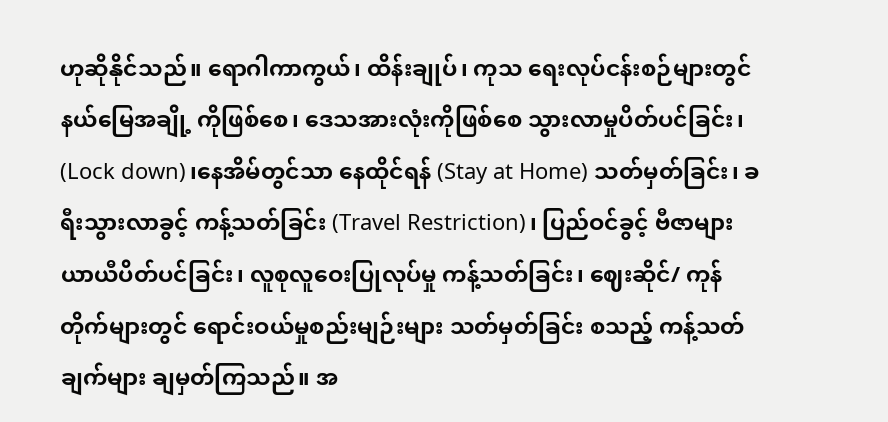ဟုဆိုနိုင်သည်။ ရောဂါကာကွယ်၊ ထိန်းချုပ်၊ ကုသ ရေးလုပ်ငန်းစဉ်များတွင် နယ်မြေအချို့ ကိုဖြစ်စေ၊ ဒေသအားလုံးကိုဖြစ်စေ သွားလာမှုပိတ်ပင်ခြင်း၊ (Lock down)၊နေအိမ်တွင်သာ နေထိုင်ရန် (Stay at Home) သတ်မှတ်ခြင်း၊ ခရီးသွားလာခွင့် ကန့်သတ်ခြင်း (Travel Restriction)၊ ပြည်ဝင်ခွင့် ဗီဇာများယာယီပိတ်ပင်ခြင်း၊ လူစုလူဝေးပြုလုပ်မှု ကန့်သတ်ခြင်း၊ ဈေးဆိုင်/ ကုန်တိုက်များတွင် ရောင်းဝယ်မှုစည်းမျဉ်းများ သတ်မှတ်ခြင်း စသည့် ကန့်သတ်ချက်များ ချမှတ်ကြသည်။ အ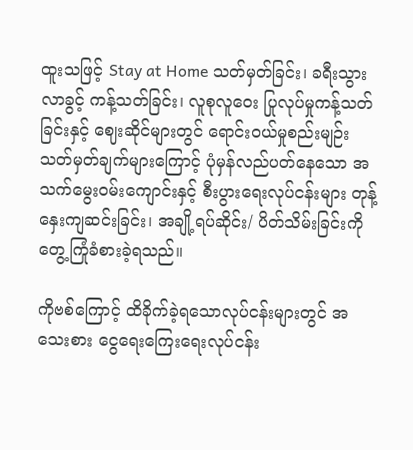ထူးသဖြင့် Stay at Home သတ်မှတ်ခြင်း၊ ခရီးသွားလာခွင့် ကန့်သတ်ခြင်း၊ လူစုလူဝေး ပြုလုပ်မှုကန့်သတ်ခြင်းနှင့် ဈေးဆိုင်များတွင် ရောင်းဝယ်မှုစည်းမျဉ်း သတ်မှတ်ချက်များကြောင့် ပုံမှန်လည်ပတ်နေသော အသက်မွေးဝမ်းကျောင်းနှင့် စီးပွားရေးလုပ်ငန်းများ တုန့်နှေးကျဆင်းခြင်း၊ အချို့ရပ်ဆိုင်း/ ပိတ်သိမ်းခြင်းကို တွေ့ကြုံခံစားခဲ့ရသည်။

ကိုဗစ်ကြောင့် ထိခိုက်ခဲ့ရသောလုပ်ငန်းများတွင် အသေးစား ငွေရေးကြေးရေးလုပ်ငန်း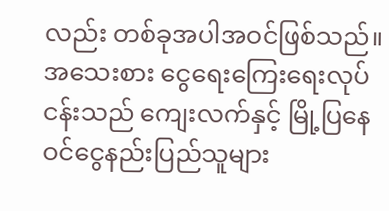လည်း တစ်ခုအပါအဝင်ဖြစ်သည်။ အသေးစား ငွေရေးကြေးရေးလုပ်ငန်းသည် ကျေးလက်နှင့် မြို့ပြနေဝင်ငွေနည်းပြည်သူများ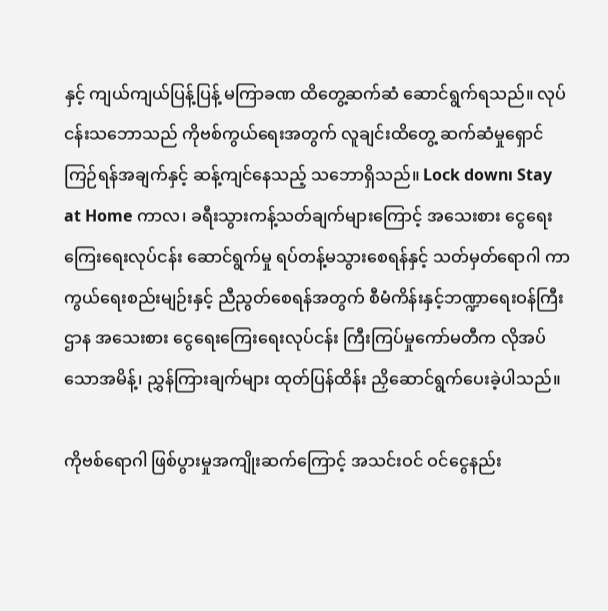နှင့် ကျယ်ကျယ်ပြန့်ပြန့် မကြာခဏ ထိတွေ့ဆက်ဆံ ဆောင်ရွက်ရသည်။ လုပ်ငန်းသဘောသည် ကိုဗစ်ကွယ်ရေးအတွက် လူချင်းထိတွေ့ ဆက်ဆံမှုရှောင်ကြဉ်ရန်အချက်နှင့် ဆန့်ကျင်နေသည့် သဘောရှိသည်။ Lock downı Stay at Home ကာလ၊ ခရီးသွားကန့်သတ်ချက်များကြောင့် အသေးစား ငွေရေးကြေးရေးလုပ်ငန်း ဆောင်ရွက်မှု ရပ်တန့်မသွားစေရန်နှင့် သတ်မှတ်ရောဂါ ကာကွယ်ရေးစည်းမျဉ်းနှင့် ညီညွတ်စေရန်အတွက် စီမံကိန်းနှင့်ဘဏ္ဍာရေးဝန်ကြီးဌာန အသေးစား ငွေရေးကြေးရေးလုပ်ငန်း ကြီးကြပ်မှုကော်မတီက လိုအပ်သောအမိန့်၊ ညွှန်ကြားချက်များ ထုတ်ပြန်ထိန်း ညှိဆောင်ရွက်ပေးခဲ့ပါသည်။

ကိုဗစ်ရောဂါ ဖြစ်ပွားမှုအကျိုးဆက်ကြောင့် အသင်းဝင် ဝင်ငွေနည်း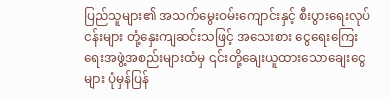ပြည်သူများ၏ အသက်မွေးဝမ်းကျောင်းနှင့် စီးပွားရေးလုပ်ငန်းများ တုံ့နှေးကျဆင်းသဖြင့် အသေးစား ငွေရေးကြေးရေးအဖွဲ့အစည်းများထံမှ ၎င်းတို့ချေးယူထားသောချေးငွေများ ပုံမှန်ပြန်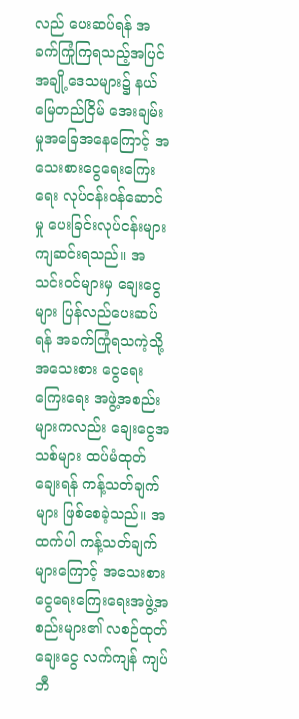လည် ပေးဆပ်ရန် အခက်ကြုံကြရသည့်အပြင် အချို့ဒေသများ၌ နယ်မြေတည်ငြိမ် အေးချမ်းမှုအခြေအနေကြောင့် အသေးစားငွေရေးကြေးရေး လုပ်ငန်းဝန်ဆောင်မှု ပေးခြင်းလုပ်ငန်းများ ကျဆင်းရသည်။ အသင်းဝင်များမှ ချေးငွေများ ပြန်လည်ပေးဆပ်ရန် အခက်ကြုံရသကဲ့သို့ အသေးစား ငွေရေးကြေးရေး အဖွဲ့အစည်းများကလည်း ချေးငွေအသစ်များ ထပ်မံထုတ်ချေးရန် ကန့်သတ်ချက်များ ဖြစ်စေခဲ့သည်။ အထက်ပါ ကန့်သတ်ချက်များကြောင့် အသေးစား ငွေရေးကြေးရေးအဖွဲ့အစည်းများ၏ လစဉ်ထုတ်ချေးငွေ လက်ကျန် ကျပ်ဘီ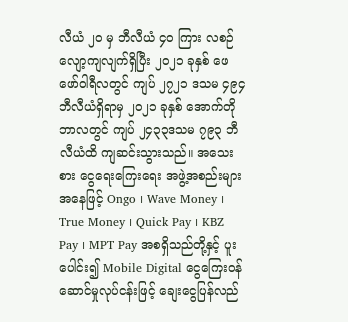လီယံ ၂၀ မှ ဘီလီယံ ၄၀ ကြား လစဉ်လျော့ကျလျက်ရှိပြီး ၂၀၂၁ ခုနှစ် ဖေဖော်ဝါရီလတွင် ကျပ် ၂၇၂၁ ဒသမ ၄၉၄ ဘီလီယံရှိရာမှ ၂၀၂၁ ခုနှစ် အောက်တိုဘာလတွင် ကျပ် ၂၄၃၃ဒသမ ၇၉၃ ဘီလီယံထိ ကျဆင်းသွားသည်။ အသေးစား ငွေရေးကြေးရေး အဖွဲ့အစည်းများအနေဖြင့် Ongo ၊ Wave Money ၊ True Money ၊ Quick Pay ၊ KBZ Pay ၊ MPT Pay အစရှိသည်တို့နှင့် ပူးပေါင်း၍ Mobile Digital ငွေကြေးဝန်ဆောင်မှုလုပ်ငန်းဖြင့် ချေးငွေပြန်လည်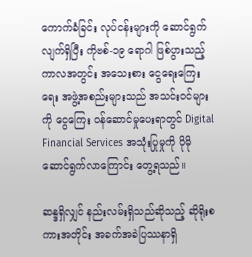ကောက်ခံခြင်း လုပ်ငန်းများကို ဆောင်ရွက်လျက်ရှိပြီး ကိုဗစ်-၁၉ ရောဂါ ဖြစ်ပွားသည့်ကာလအတွင်း အသေးစား ငွေရေးကြေးရေး အဖွဲ့အစည်းများသည် အသင်းဝင်များကို ငွေကြေး ဝန်ဆောင်မှုပေးရာတွင် Digital Financial Services အသုံးပြုမှုကို ပိုမိုဆောင်ရွက်လာကြောင်း တွေ့ရသည်။

ဆန္ဒရှိလျှင် နည်းလမ်းရှိသည်ဆိုသည့် ဆိုရိုးစကားအတိုင်း အခက်အခဲပြဿနာရှိ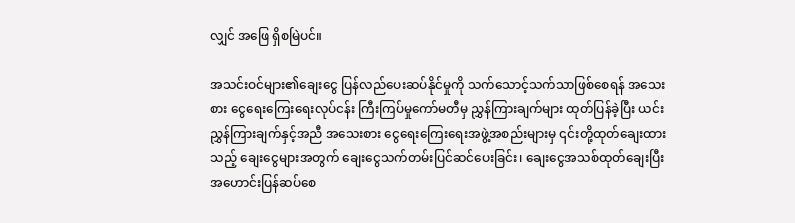လျှင် အဖြေ ရှိစမြဲပင်။

အသင်းဝင်များ၏ချေးငွေ ပြန်လည်ပေးဆပ်နိုင်မှုကို သက်သောင့်သက်သာဖြစ်စေရန် အသေးစား ငွေရေးကြေးရေးလုပ်ငန်း ကြီးကြပ်မှုကော်မတီမှ ညွှန်ကြားချက်များ ထုတ်ပြန်ခဲ့ပြီး ယင်းညွှန်ကြားချက်နှင့်အညီ အသေးစား ငွေရေးကြေးရေးအဖွဲ့အစည်းများမှ ၎င်းတို့ထုတ်ချေးထားသည့် ချေးငွေများအတွက် ချေးငွေသက်တမ်းပြင်ဆင်ပေးခြင်း၊ ချေးငွေအသစ်ထုတ်ချေးပြီး အဟောင်းပြန်ဆပ်စေ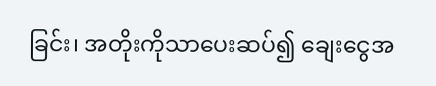ခြင်း၊ အတိုးကိုသာပေးဆပ်၍ ချေးငွေအ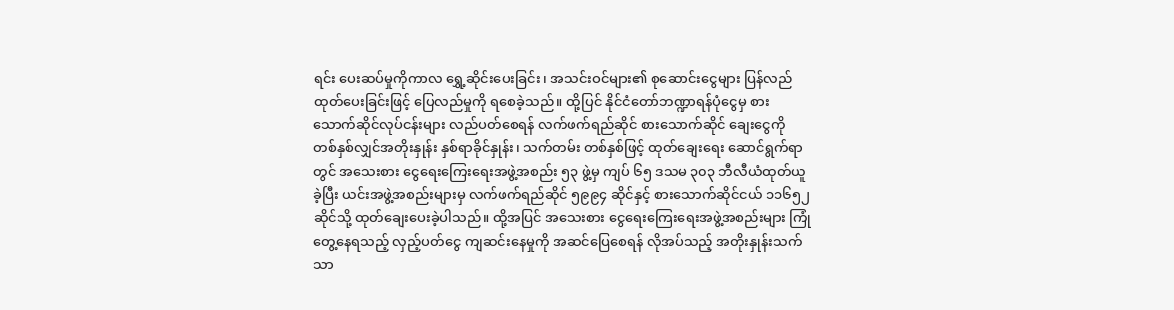ရင်း ပေးဆပ်မှုကိုကာလ ရွှေ့ဆိုင်းပေးခြင်း၊ အသင်းဝင်များ၏ စုဆောင်းငွေများ ပြန်လည်ထုတ်ပေးခြင်းဖြင့် ပြေလည်မှုကို ရစေခဲ့သည်။ ထို့ပြင် နိုင်ငံတော်ဘဏ္ဍာရန်ပုံငွေမှ စားသောက်ဆိုင်လုပ်ငန်းများ လည်ပတ်စေရန် လက်ဖက်ရည်ဆိုင် စားသောက်ဆိုင် ချေးငွေကို တစ်နှစ်လျှင်အတိုးနှုန်း နှစ်ရာခိုင်နှုန်း၊ သက်တမ်း တစ်နှစ်ဖြင့် ထုတ်ချေးရေး ဆောင်ရွက်ရာတွင် အသေးစား ငွေရေးကြေးရေးအဖွဲ့အစည်း ၅၃ ဖွဲ့မှ ကျပ် ၆၅ ဒသမ ၃၀၃ ဘီလီယံထုတ်ယူခဲ့ပြီး ယင်းအဖွဲ့အစည်းများမှ လက်ဖက်ရည်ဆိုင် ၅၉၉၄ ဆိုင်နှင့် စားသောက်ဆိုင်ငယ် ၁၁၆၅၂ ဆိုင်သို့ ထုတ်ချေးပေးခဲ့ပါသည်။ ထို့အပြင် အသေးစား ငွေရေးကြေးရေးအဖွဲ့အစည်းများ ကြုံတွေ့နေရသည့် လှည့်ပတ်ငွေ ကျဆင်းနေမှုကို အဆင်ပြေစေရန် လိုအပ်သည့် အတိုးနှုန်းသက်သာ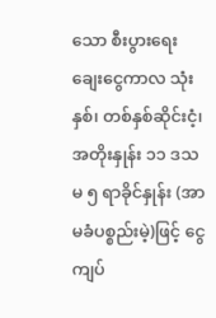သော စီးပွားရေးချေးငွေကာလ သုံးနှစ်၊ တစ်နှစ်ဆိုင်းငံ့၊ အတိုးနှုန်း ၁၁ ဒသမ ၅ ရာခိုင်နှုန်း (အာမခံပစ္စည်းမဲ့)ဖြင့် ငွေကျပ်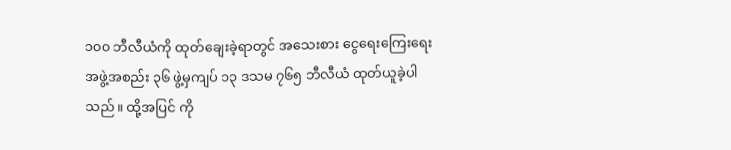၁၀၀ ဘီလီယံကို ထုတ်ချေးခဲ့ရာတွင် အသေးစား ငွေရေးကြေးရေး အဖွဲ့အစည်း ၃၆ ဖွဲ့မှကျပ် ၁၃ ဒသမ ၇၆၅ ဘီလီယံ ထုတ်ယူခဲ့ပါသည်။ ထို့အပြင် ကို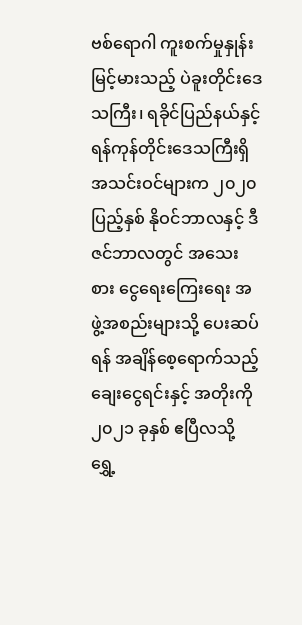ဗစ်ရောဂါ ကူးစက်မှုနှုန်းမြင့်မားသည့် ပဲခူးတိုင်းဒေသကြီး၊ ရခိုင်ပြည်နယ်နှင့် ရန်ကုန်တိုင်းဒေသကြီးရှိ အသင်းဝင်များက ၂၀၂၀ ပြည့်နှစ် နိုဝင်ဘာလနှင့် ဒီဇင်ဘာလတွင် အသေးစား ငွေရေးကြေးရေး အဖွဲ့အစည်းများသို့ ပေးဆပ်ရန် အချိန်စေ့ရောက်သည့် ချေးငွေရင်းနှင့် အတိုးကို ၂၀၂၁ ခုနှစ် ဧပြီလသို့ ရွှေ့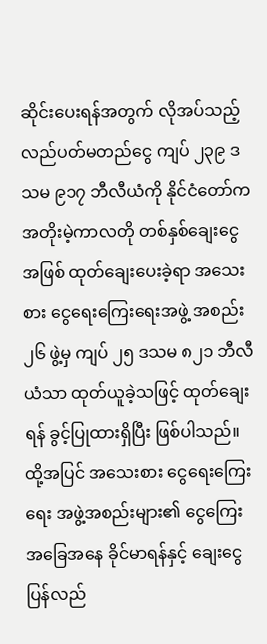ဆိုင်းပေးရန်အတွက် လိုအပ်သည့်လည်ပတ်မတည်ငွေ ကျပ် ၂၃၉ ဒသမ ၉၁၇ ဘီလီယံကို နိုင်ငံတော်က အတိုးမဲ့ကာလတို တစ်နှစ်ချေးငွေအဖြစ် ထုတ်ချေးပေးခဲ့ရာ အသေးစား ငွေရေးကြေးရေးအဖွဲ့ အစည်း ၂၆ ဖွဲ့မှ ကျပ် ၂၅ ဒသမ ၈၂၁ ဘီလီယံသာ ထုတ်ယူခဲ့သဖြင့် ထုတ်ချေးရန် ခွင့်ပြုထားရှိပြီး ဖြစ်ပါသည်။ ထို့အပြင် အသေးစား ငွေရေးကြေးရေး အဖွဲ့အစည်းများ၏ ငွေကြေးအခြေအနေ ခိုင်မာရန်နှင့် ချေးငွေပြန်လည်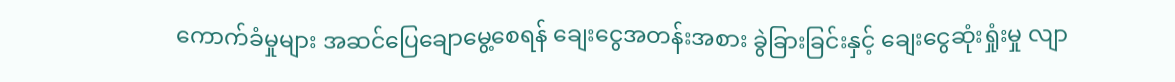ကောက်ခံမှုများ အဆင်ပြေချောမွေ့စေရန် ချေးငွေအတန်းအစား ခွဲခြားခြင်းနှင့် ချေးငွေဆုံးရှုံးမှု လျာ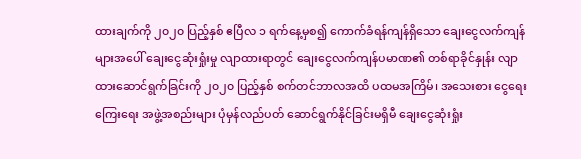ထားချက်ကို ၂၀၂၀ ပြည့်နှစ် ဧပြီလ ၁ ရက်နေ့မှစ၍ ကောက်ခံရန်ကျန်ရှိသော ချေးငွေလက်ကျန်များအပေါ် ချေးငွေဆုံးရှုံးမှု လျာထားရာတွင် ချေးငွေလက်ကျန်ပမာဏ၏ တစ်ရာခိုင်နှုန်း လျာထားဆောင်ရွက်ခြင်းကို ၂၀၂၀ ပြည့်နှစ် စက်တင်ဘာလအထိ ပထမအကြိမ်၊ အသေးစား ငွေရေးကြေးရေး အဖွဲ့အစည်းများ ပုံမှန်လည်ပတ် ဆောင်ရွက်နိုင်ခြင်းမရှိမီ ချေးငွေဆုံးရှုံး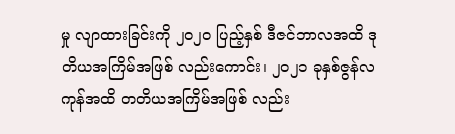မှု လျာထားခြင်းကို ၂၀၂၀ ပြည့်နှစ် ဒီဇင်ဘာလအထိ ဒုတိယအကြိမ်အဖြစ် လည်းကောင်း၊ ၂၀၂၁ ခုနှစ်ဇွန်လကုန်အထိ တတိယအကြိမ်အဖြစ် လည်း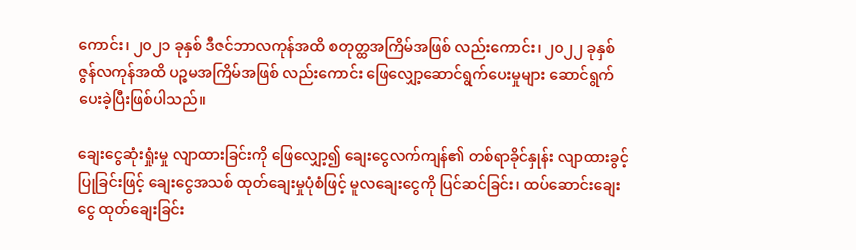ကောင်း၊ ၂၀၂၁ ခုနှစ် ဒီဇင်ဘာလကုန်အထိ စတုတ္ထအကြိမ်အဖြစ် လည်းကောင်း၊ ၂၀၂၂ ခုနှစ် ဇွန်လကုန်အထိ ပဉ္စမအကြိမ်အဖြစ် လည်းကောင်း ဖြေလျှော့ဆောင်ရွက်ပေးမှုများ ဆောင်ရွက်ပေးခဲ့ပြီးဖြစ်ပါသည်။

ချေးငွေဆုံးရှုံးမှု လျာထားခြင်းကို ဖြေလျှော့၍ ချေးငွေလက်ကျန်၏ တစ်ရာခိုင်နှုန်း လျာထားခွင့်ပြုခြင်းဖြင့် ချေးငွေအသစ် ထုတ်ချေးမှုပုံစံဖြင့် မူလချေးငွေကို ပြင်ဆင်ခြင်း၊ ထပ်ဆောင်းချေးငွေ ထုတ်ချေးခြင်း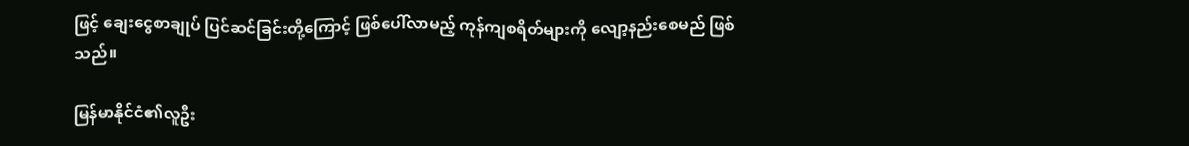ဖြင့် ချေးငွေစာချုပ် ပြင်ဆင်ခြင်းတို့ကြောင့် ဖြစ်ပေါ်လာမည့် ကုန်ကျစရိတ်များကို လျော့နည်းစေမည် ဖြစ်သည်။

မြန်မာနိုင်ငံ၏လူဦး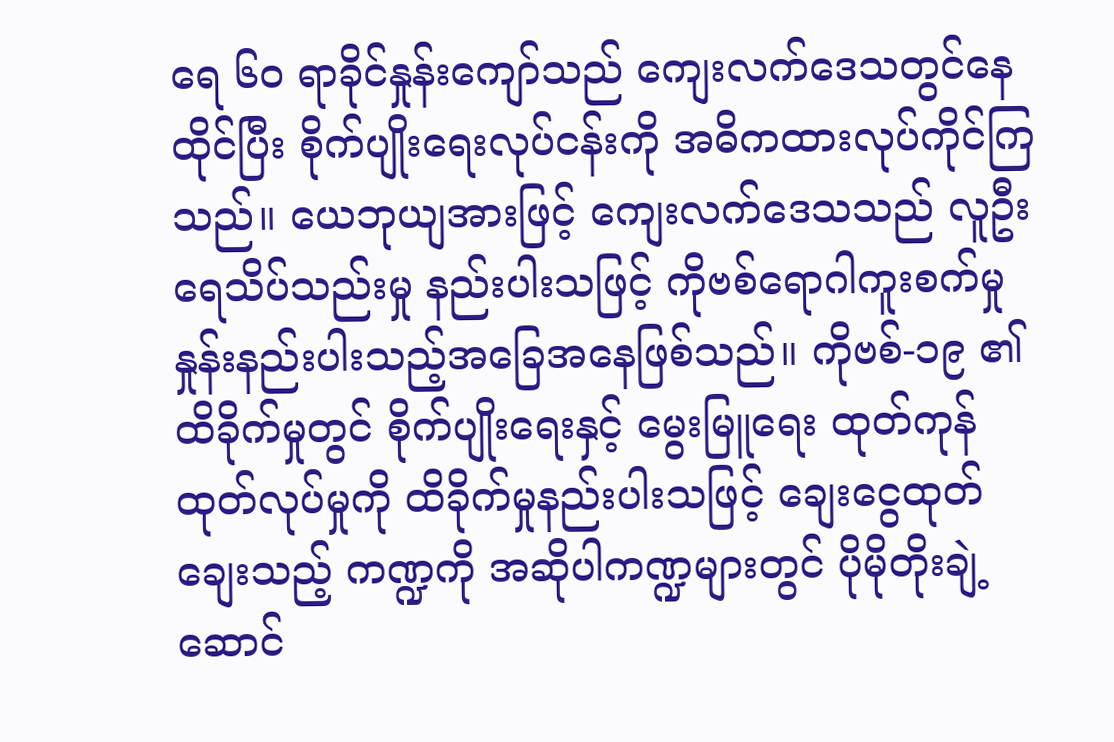ရေ ၆၀ ရာခိုင်နှုန်းကျော်သည် ကျေးလက်ဒေသတွင်နေထိုင်ပြီး စိုက်ပျိုးရေးလုပ်ငန်းကို အဓိကထားလုပ်ကိုင်ကြသည်။ ယေဘုယျအားဖြင့် ကျေးလက်ဒေသသည် လူဦးရေသိပ်သည်းမှု နည်းပါးသဖြင့် ကိုဗစ်ရောဂါကူးစက်မှု နှုန်းနည်းပါးသည့်အခြေအနေဖြစ်သည်။ ကိုဗစ်-၁၉ ၏ထိခိုက်မှုတွင် စိုက်ပျိုးရေးနှင့် မွေးမြူရေး ထုတ်ကုန်ထုတ်လုပ်မှုကို ထိခိုက်မှုနည်းပါးသဖြင့် ချေးငွေထုတ်ချေးသည့် ကဏ္ဍကို အဆိုပါကဏ္ဍများတွင် ပိုမိုတိုးချဲ့ ဆောင်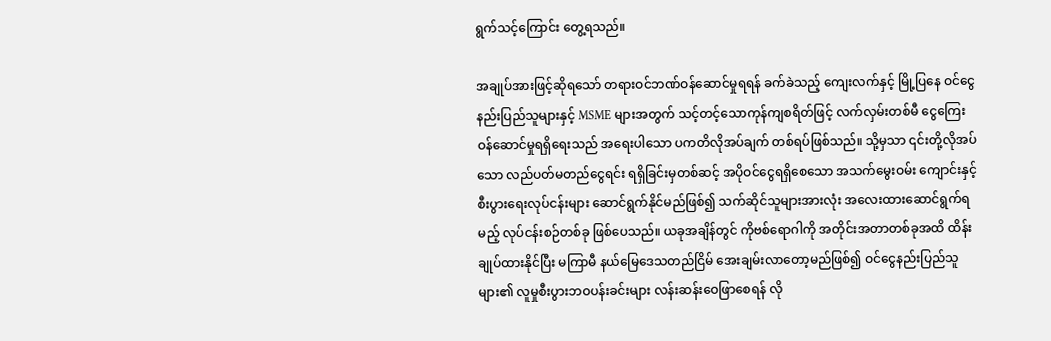ရွက်သင့်ကြောင်း တွေ့ရသည်။

အချုပ်အားဖြင့်ဆိုရသော် တရားဝင်ဘဏ်ဝန်ဆောင်မှုရရန် ခက်ခဲသည့် ကျေးလက်နှင့် မြို့ပြနေ ဝင်ငွေနည်းပြည်သူများနှင့် MSME များအတွက် သင့်တင့်သောကုန်ကျစရိတ်ဖြင့် လက်လှမ်းတစ်မီ ငွေကြေးဝန်ဆောင်မှုရရှိရေးသည် အရေးပါသော ပကတိလိုအပ်ချက် တစ်ရပ်ဖြစ်သည်။ သို့မှသာ ၎င်းတို့လိုအပ်သော လည်ပတ်မတည်ငွေရင်း ရရှိခြင်းမှတစ်ဆင့် အပိုဝင်ငွေရရှိစေသော အသက်မွေးဝမ်း ကျောင်းနှင့် စီးပွားရေးလုပ်ငန်းများ ဆောင်ရွက်နိုင်မည်ဖြစ်၍ သက်ဆိုင်သူများအားလုံး အလေးထားဆောင်ရွက်ရမည့် လုပ်ငန်းစဉ်တစ်ခု ဖြစ်ပေသည်။ ယခုအချိန်တွင် ကိုဗစ်ရောဂါကို အတိုင်းအတာတစ်ခုအထိ ထိန်းချုပ်ထားနိုင်ပြီး မကြာမီ နယ်မြေဒေသတည်ငြိမ် အေးချမ်းလာတော့မည်ဖြစ်၍ ဝင်ငွေနည်းပြည်သူများ၏ လူမှုစီးပွားဘဝပန်းခင်းများ လန်းဆန်းဝေဖြာစေရန် လို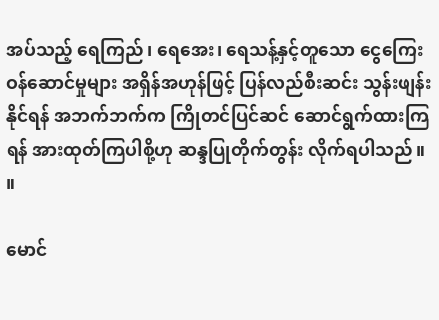အပ်သည့် ရေကြည်၊ ရေအေး၊ ရေသန့်နှင့်တူသော ငွေကြေးဝန်ဆောင်မှုများ အရှိန်အဟုန်ဖြင့် ပြန်လည်စီးဆင်း သွန်းဖျန်းနိုင်ရန် အဘက်ဘက်က ကြိုတင်ပြင်ဆင် ဆောင်ရွက်ထားကြရန် အားထုတ်ကြပါစို့ဟု ဆန္ဒပြုတိုက်တွန်း လိုက်ရပါသည်။ ။

မောင်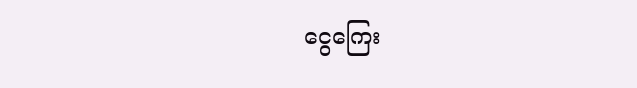ငွေကြေး